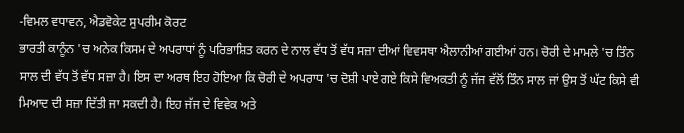-ਵਿਮਲ ਵਧਾਵਨ, ਐਡਵੋਕੇਟ ਸੁਪਰੀਮ ਕੋਰਟ
ਭਾਰਤੀ ਕਾਨੂੰਨ 'ਚ ਅਨੇਕ ਕਿਸਮ ਦੇ ਅਪਰਾਧਾਂ ਨੂੰ ਪਰਿਭਾਸ਼ਿਤ ਕਰਨ ਦੇ ਨਾਲ ਵੱਧ ਤੋਂ ਵੱਧ ਸਜ਼ਾ ਦੀਆਂ ਵਿਵਸਥਾ ਐਲਾਨੀਆਂ ਗਈਆਂ ਹਨ। ਚੋਰੀ ਦੇ ਮਾਮਲੇ 'ਚ ਤਿੰਨ ਸਾਲ ਦੀ ਵੱਧ ਤੋਂ ਵੱਧ ਸਜ਼ਾ ਹੈ। ਇਸ ਦਾ ਅਰਥ ਇਹ ਹੋਇਆ ਕਿ ਚੋਰੀ ਦੇ ਅਪਰਾਧ 'ਚ ਦੋਸ਼ੀ ਪਾਏ ਗਏ ਕਿਸੇ ਵਿਅਕਤੀ ਨੂੰ ਜੱਜ ਵੱਲੋਂ ਤਿੰਨ ਸਾਲ ਜਾਂ ਉਸ ਤੋਂ ਘੱਟ ਕਿਸੇ ਵੀ ਮਿਆਦ ਦੀ ਸਜ਼ਾ ਦਿੱਤੀ ਜਾ ਸਕਦੀ ਹੈ। ਇਹ ਜੱਜ ਦੇ ਵਿਵੇਕ ਅਤੇ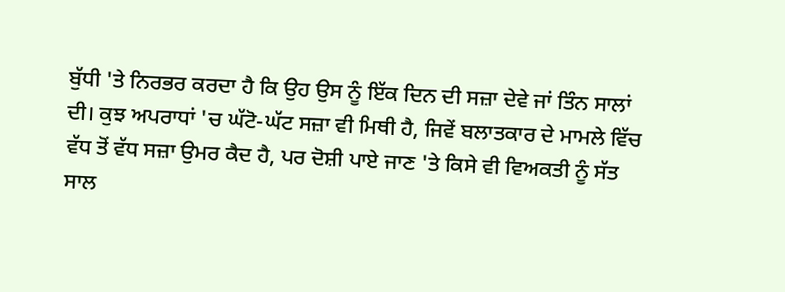ਬੁੱਧੀ 'ਤੇ ਨਿਰਭਰ ਕਰਦਾ ਹੈ ਕਿ ਉਹ ਉਸ ਨੂੰ ਇੱਕ ਦਿਨ ਦੀ ਸਜ਼ਾ ਦੇਵੇ ਜਾਂ ਤਿੰਨ ਸਾਲਾਂ ਦੀ। ਕੁਝ ਅਪਰਾਧਾਂ 'ਚ ਘੱਟੋ-ਘੱਟ ਸਜ਼ਾ ਵੀ ਮਿਥੀ ਹੈ, ਜਿਵੇਂ ਬਲਾਤਕਾਰ ਦੇ ਮਾਮਲੇ ਵਿੱਚ ਵੱਧ ਤੋਂ ਵੱਧ ਸਜ਼ਾ ਉਮਰ ਕੈਦ ਹੈ, ਪਰ ਦੋਸ਼ੀ ਪਾਏ ਜਾਣ 'ਤੇ ਕਿਸੇ ਵੀ ਵਿਅਕਤੀ ਨੂੰ ਸੱਤ ਸਾਲ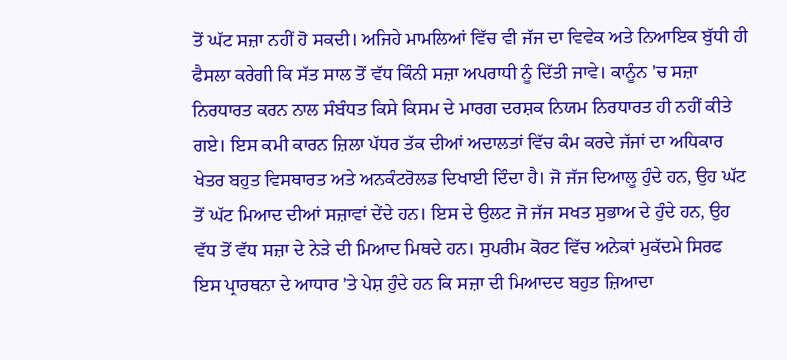ਤੋਂ ਘੱਟ ਸਜ਼ਾ ਨਹੀਂ ਹੋ ਸਕਦੀ। ਅਜਿਹੇ ਮਾਮਲਿਆਂ ਵਿੱਚ ਵੀ ਜੱਜ ਦਾ ਵਿਵੇਕ ਅਤੇ ਨਿਆਇਕ ਬੁੱਧੀ ਹੀ ਫੈਸਲਾ ਕਰੇਗੀ ਕਿ ਸੱਤ ਸਾਲ ਤੋਂ ਵੱਧ ਕਿੰਨੀ ਸਜ਼ਾ ਅਪਰਾਧੀ ਨੂੰ ਦਿੱਤੀ ਜਾਵੇ। ਕਾਨੂੰਨ 'ਚ ਸਜ਼ਾ ਨਿਰਧਾਰਤ ਕਰਨ ਨਾਲ ਸੰਬੰਧਤ ਕਿਸੇ ਕਿਸਮ ਦੇ ਮਾਰਗ ਦਰਸ਼ਕ ਨਿਯਮ ਨਿਰਧਾਰਤ ਹੀ ਨਹੀਂ ਕੀਤੇ ਗਏ। ਇਸ ਕਮੀ ਕਾਰਨ ਜ਼ਿਲਾ ਪੱਧਰ ਤੱਕ ਦੀਆਂ ਅਦਾਲਤਾਂ ਵਿੱਚ ਕੰਮ ਕਰਦੇ ਜੱਜਾਂ ਦਾ ਅਧਿਕਾਰ ਖੇਤਰ ਬਹੁਤ ਵਿਸਥਾਰਤ ਅਤੇ ਅਨਕੰਟਰੋਲਡ ਦਿਖਾਈ ਦਿੰਦਾ ਹੈ। ਜੋ ਜੱਜ ਦਿਆਲੂ ਹੁੰਦੇ ਹਨ, ਉਹ ਘੱਟ ਤੋਂ ਘੱਟ ਮਿਆਦ ਦੀਆਂ ਸਜ਼ਾਵਾਂ ਦੇਂਦੇ ਹਨ। ਇਸ ਦੇ ਉਲਟ ਜੋ ਜੱਜ ਸਖਤ ਸੁਭਾਅ ਦੇ ਹੁੰਦੇ ਹਨ, ਉਹ ਵੱਧ ਤੋਂ ਵੱਧ ਸਜ਼ਾ ਦੇ ਨੇੜੇ ਦੀ ਮਿਆਦ ਮਿਥਦੇ ਹਨ। ਸੁਪਰੀਮ ਕੋਰਟ ਵਿੱਚ ਅਨੇਕਾਂ ਮੁਕੱਦਮੇ ਸਿਰਫ ਇਸ ਪ੍ਰਾਰਥਨਾ ਦੇ ਆਧਾਰ 'ਤੇ ਪੇਸ਼ ਹੁੰਦੇ ਹਨ ਕਿ ਸਜ਼ਾ ਦੀ ਮਿਆਦਦ ਬਹੁਤ ਜ਼ਿਆਦਾ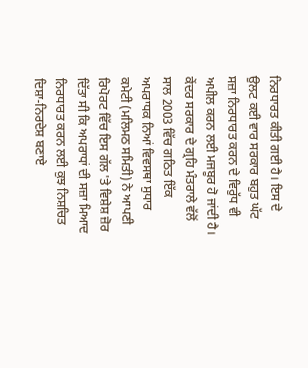ਨਿਰਧਾਰਤ ਕੀਤੀ ਗਈ ਹੈ। ਇਸ ਦੇ ਉਲਟ ਕਈ ਵਾਰ ਸਰਕਾਰ ਬਹੁਤ ਘੱਟ ਸਜ਼ਾ ਨਿਰਧਾਰਤ ਕਰਨ ਦੇ ਵਿਰੁੱਧ ਵੀ ਅਪੀਲ ਕਰਨ ਲਈ ਮਜਬੂਰ ਹੋ ਜਾਂਦੀ ਹੈ।
ਕੇਂਦਰ ਸਰਕਾਰ ਦੇ ਗ੍ਰਹਿ ਮੰਤਰਾਲੇ ਵੱਲੋਂ ਸਾਲ 2003 ਵਿੱਚ ਗਠਿਤ ਇੱਕ ਅਪਰਾਧਕ ਨਿਆਂ ਵਿਵਸਥਾ ਸੁਧਾਰ ਕਮੇਟੀ (ਮਲਿਮਠ ਸਮਿਤੀ) ਨੇ ਆਪਣੀ ਰਿਪੋਰਟ ਵਿੱਚ ਇਸ ਗੱਲ 'ਤੇ ਵਿਸ਼ੇਸ਼ ਜ਼ੋਰ ਦਿੱਤਾ ਸੀ ਕਿ ਅਪਰਾਧਾਂ ਦੀ ਸਜ਼ਾ ਮਿਆਦ ਨਿਰਧਾਰਤ ਕਰਨ ਲਈ ਕੁਝ ਨਿਸ਼ਚਿਤ ਦਿਸ਼ਾ-ਨਿਰਦੇਸ਼ ਬਣਾਏ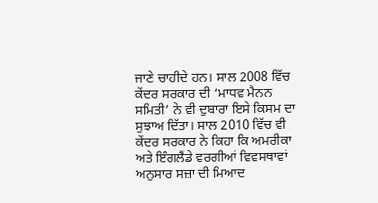ਜਾਣੇ ਚਾਹੀਦੇ ਹਨ। ਸਾਲ 2008 ਵਿੱਚ ਕੇਂਦਰ ਸਰਕਾਰ ਦੀ ‘ਮਾਧਵ ਮੈਨਨ ਸਮਿਤੀ’ ਨੇ ਵੀ ਦੁਬਾਰਾ ਇਸੇ ਕਿਸਮ ਦਾ ਸੁਝਾਅ ਦਿੱਤਾ। ਸਾਲ 2010 ਵਿੱਚ ਵੀ ਕੇਂਦਰ ਸਰਕਾਰ ਨੇ ਕਿਹਾ ਕਿ ਅਮਰੀਕਾ ਅਤੇ ਇੰਗਲੈਂਡੇ ਵਰਗੀਆਂ ਵਿਵਸਥਾਵਾਂ ਅਨੁਸਾਰ ਸਜ਼ਾ ਦੀ ਮਿਆਦ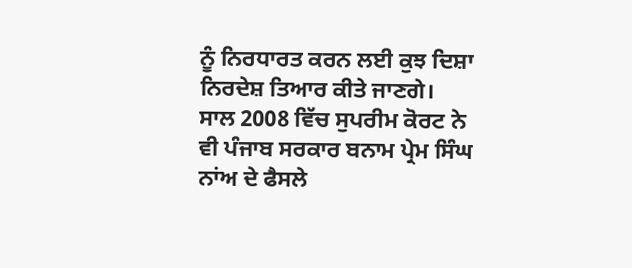ਨੂੰ ਨਿਰਧਾਰਤ ਕਰਨ ਲਈ ਕੁਝ ਦਿਸ਼ਾ ਨਿਰਦੇਸ਼ ਤਿਆਰ ਕੀਤੇ ਜਾਣਗੇ।
ਸਾਲ 2008 ਵਿੱਚ ਸੁਪਰੀਮ ਕੋਰਟ ਨੇ ਵੀ ਪੰਜਾਬ ਸਰਕਾਰ ਬਨਾਮ ਪ੍ਰੇਮ ਸਿੰਘ ਨਾਂਅ ਦੇ ਫੈਸਲੇ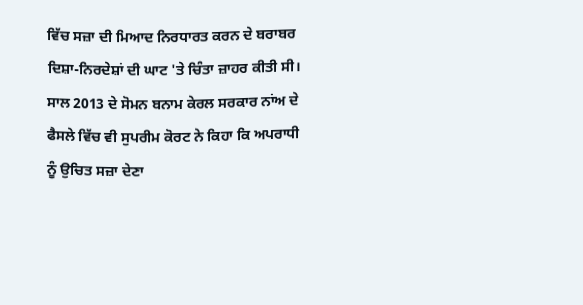ਵਿੱਚ ਸਜ਼ਾ ਦੀ ਮਿਆਦ ਨਿਰਧਾਰਤ ਕਰਨ ਦੇ ਬਰਾਬਰ ਦਿਸ਼ਾ-ਨਿਰਦੇਸ਼ਾਂ ਦੀ ਘਾਟ 'ਤੇ ਚਿੰਤਾ ਜ਼ਾਹਰ ਕੀਤੀ ਸੀ। ਸਾਲ 2013 ਦੇ ਸੋਮਨ ਬਨਾਮ ਕੇਰਲ ਸਰਕਾਰ ਨਾਂਅ ਦੇ ਫੈਸਲੇ ਵਿੱਚ ਵੀ ਸੁਪਰੀਮ ਕੋਰਟ ਨੇ ਕਿਹਾ ਕਿ ਅਪਰਾਧੀ ਨੂੰ ਉਚਿਤ ਸਜ਼ਾ ਦੇਣਾ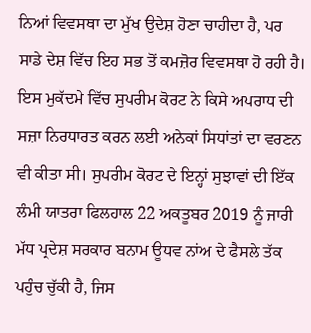ਨਿਆਂ ਵਿਵਸਥਾ ਦਾ ਮੁੱਖ ਉਦੇਸ਼ ਹੋਣਾ ਚਾਹੀਦਾ ਹੈ, ਪਰ ਸਾਡੇ ਦੇਸ਼ ਵਿੱਚ ਇਹ ਸਭ ਤੋਂ ਕਮਜ਼ੋਰ ਵਿਵਸਥਾ ਹੋ ਰਹੀ ਹੈ। ਇਸ ਮੁਕੱਦਮੇ ਵਿੱਚ ਸੁਪਰੀਮ ਕੋਰਟ ਨੇ ਕਿਸੇ ਅਪਰਾਧ ਦੀ ਸਜ਼ਾ ਨਿਰਧਾਰਤ ਕਰਨ ਲਈ ਅਨੇਕਾਂ ਸਿਧਾਂਤਾਂ ਦਾ ਵਰਣਨ ਵੀ ਕੀਤਾ ਸੀ। ਸੁਪਰੀਮ ਕੋਰਟ ਦੇ ਇਨ੍ਹਾਂ ਸੁਝਾਵਾਂ ਦੀ ਇੱਕ ਲੰਮੀ ਯਾਤਰਾ ਫਿਲਹਾਲ 22 ਅਕਤੂਬਰ 2019 ਨੂੰ ਜਾਰੀ ਮੱਧ ਪ੍ਰਦੇਸ਼ ਸਰਕਾਰ ਬਨਾਮ ਊਧਵ ਨਾਂਅ ਦੇ ਫੈਸਲੇ ਤੱਕ ਪਹੁੰਚ ਚੁੱਕੀ ਹੈ, ਜਿਸ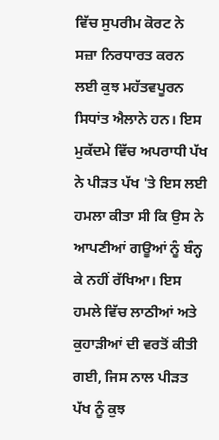ਵਿੱਚ ਸੁਪਰੀਮ ਕੋਰਟ ਨੇ ਸਜ਼ਾ ਨਿਰਧਾਰਤ ਕਰਨ ਲਈ ਕੁਝ ਮਹੱਤਵਪੂਰਨ ਸਿਧਾਂਤ ਐਲਾਨੇ ਹਨ। ਇਸ ਮੁਕੱਦਮੇ ਵਿੱਚ ਅਪਰਾਧੀ ਪੱਖ ਨੇ ਪੀੜਤ ਪੱਖ 'ਤੇ ਇਸ ਲਈ ਹਮਲਾ ਕੀਤਾ ਸੀ ਕਿ ਉਸ ਨੇ ਆਪਣੀਆਂ ਗਊਆਂ ਨੂੰ ਬੰਨ੍ਹ ਕੇ ਨਹੀਂ ਰੱਖਿਆ। ਇਸ ਹਮਲੇ ਵਿੱਚ ਲਾਠੀਆਂ ਅਤੇ ਕੁਹਾੜੀਆਂ ਦੀ ਵਰਤੋਂ ਕੀਤੀ ਗਈ, ਜਿਸ ਨਾਲ ਪੀੜਤ ਪੱਖ ਨੂੰ ਕੁਝ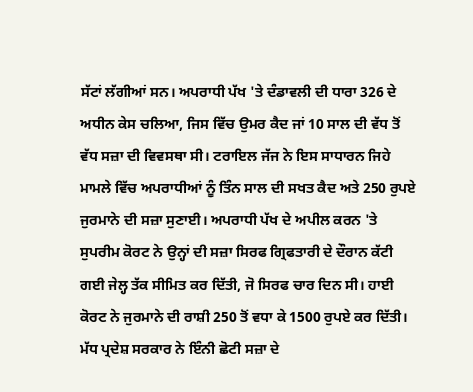ਸੱਟਾਂ ਲੱਗੀਆਂ ਸਨ। ਅਪਰਾਧੀ ਪੱਖ 'ਤੇ ਦੰਡਾਵਲੀ ਦੀ ਧਾਰਾ 326 ਦੇ ਅਧੀਨ ਕੇਸ ਚਲਿਆ, ਜਿਸ ਵਿੱਚ ਉਮਰ ਕੈਦ ਜਾਂ 10 ਸਾਲ ਦੀ ਵੱਧ ਤੋਂ ਵੱਧ ਸਜ਼ਾ ਦੀ ਵਿਵਸਥਾ ਸੀ। ਟਰਾਇਲ ਜੱਜ ਨੇ ਇਸ ਸਾਧਾਰਨ ਜਿਹੇ ਮਾਮਲੇ ਵਿੱਚ ਅਪਰਾਧੀਆਂ ਨੂੰ ਤਿੰਨ ਸਾਲ ਦੀ ਸਖਤ ਕੈਦ ਅਤੇ 250 ਰੁਪਏ ਜੁਰਮਾਨੇ ਦੀ ਸਜ਼ਾ ਸੁਣਾਈ। ਅਪਰਾਧੀ ਪੱਖ ਦੇ ਅਪੀਲ ਕਰਨ 'ਤੇ ਸੁਪਰੀਮ ਕੋਰਟ ਨੇ ਉਨ੍ਹਾਂ ਦੀ ਸਜ਼ਾ ਸਿਰਫ ਗ੍ਰਿਫਤਾਰੀ ਦੇ ਦੌਰਾਨ ਕੱਟੀ ਗਈ ਜੇਲ੍ਹ ਤੱਕ ਸੀਮਿਤ ਕਰ ਦਿੱਤੀ, ਜੋ ਸਿਰਫ ਚਾਰ ਦਿਨ ਸੀ। ਹਾਈ ਕੋਰਟ ਨੇ ਜੁਰਮਾਨੇ ਦੀ ਰਾਸ਼ੀ 250 ਤੋਂ ਵਧਾ ਕੇ 1500 ਰੁਪਏ ਕਰ ਦਿੱਤੀ। ਮੱਧ ਪ੍ਰਦੇਸ਼ ਸਰਕਾਰ ਨੇ ਇੰਨੀ ਛੋਟੀ ਸਜ਼ਾ ਦੇ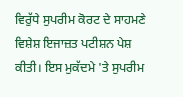ਵਿਰੁੱਧੇ ਸੁਪਰੀਮ ਕੋਰਟ ਦੇ ਸਾਹਮਣੇ ਵਿਸ਼ੇਸ਼ ਇਜਾਜ਼ਤ ਪਟੀਸ਼ਨ ਪੇਸ਼ ਕੀਤੀ। ਇਸ ਮੁਕੱਦਮੇ 'ਤੇ ਸੁਪਰੀਮ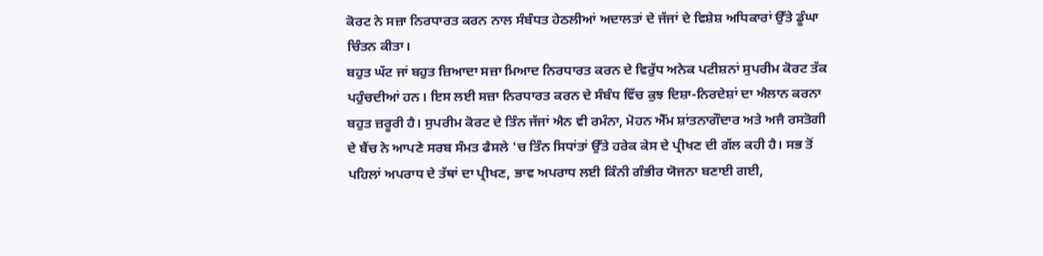ਕੋਰਟ ਨੇ ਸਜ਼ਾ ਨਿਰਧਾਰਤ ਕਰਨ ਨਾਲ ਸੰਬੰਧਤ ਹੇਠਲੀਆਂ ਅਦਾਲਤਾਂ ਦੇ ਜੱਜਾਂ ਦੇ ਵਿਸ਼ੇਸ਼ ਅਧਿਕਾਰਾਂ ਉੱਤੇ ਡੂੰਘਾ ਚਿੰਤਨ ਕੀਤਾ।
ਬਹੁਤ ਘੱਟ ਜਾਂ ਬਹੁਤ ਜ਼ਿਆਦਾ ਸਜ਼ਾ ਮਿਆਦ ਨਿਰਧਾਰਤ ਕਰਨ ਦੇ ਵਿਰੁੱਧ ਅਨੇਕ ਪਟੀਸ਼ਨਾਂ ਸੁਪਰੀਮ ਕੋਰਟ ਤੱਕ ਪਹੁੰਚਦੀਆਂ ਹਨ। ਇਸ ਲਈ ਸਜ਼ਾ ਨਿਰਧਾਰਤ ਕਰਨ ਦੇ ਸੰਬੰਧ ਵਿੱਚ ਕੁਝ ਦਿਸ਼ਾ-ਨਿਰਦੇਸ਼ਾਂ ਦਾ ਐਲਾਨ ਕਰਨਾ ਬਹੁਤ ਜ਼ਰੂਰੀ ਹੈ। ਸੁਪਰੀਮ ਕੋਰਟ ਦੇ ਤਿੰਨ ਜੱਜਾਂ ਐਨ ਵੀ ਰਮੰਨਾ, ਮੋਹਨ ਐੱਮ ਸ਼ਾਂਤਨਾਗੌਦਾਰ ਅਤੇ ਅਜੈ ਰਸਤੋਗੀ ਦੇ ਬੈਂਚ ਨੇ ਆਪਣੇ ਸਰਬ ਸੰਮਤ ਫੈਸਲੇ 'ਚ ਤਿੰਨ ਸਿਧਾਂਤਾਂ ਉੱਤੇ ਹਰੇਕ ਕੇਸ ਦੇ ਪ੍ਰੀਖਣ ਦੀ ਗੱਲ ਕਹੀ ਹੈ। ਸਭ ਤੋਂ ਪਹਿਲਾਂ ਅਪਰਾਧ ਦੇ ਤੱਥਾਂ ਦਾ ਪ੍ਰੀਖਣ, ਭਾਵ ਅਪਰਾਧ ਲਈ ਕਿੰਨੀ ਗੰਭੀਰ ਯੋਜਨਾ ਬਣਾਈ ਗਈ,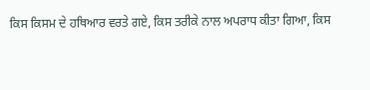ਕਿਸ ਕਿਸਮ ਦੇ ਹਥਿਆਰ ਵਰਤੇ ਗਏ, ਕਿਸ ਤਰੀਕੇ ਨਾਲ ਅਪਰਾਧ ਕੀਤਾ ਗਿਆ, ਕਿਸ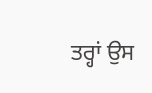ਤਰ੍ਹਾਂ ਉਸ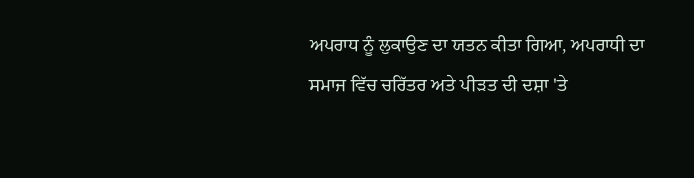ਅਪਰਾਧ ਨੂੰ ਲੁਕਾਉਣ ਦਾ ਯਤਨ ਕੀਤਾ ਗਿਆ, ਅਪਰਾਧੀ ਦਾ ਸਮਾਜ ਵਿੱਚ ਚਰਿੱਤਰ ਅਤੇ ਪੀੜਤ ਦੀ ਦਸ਼ਾ 'ਤੇ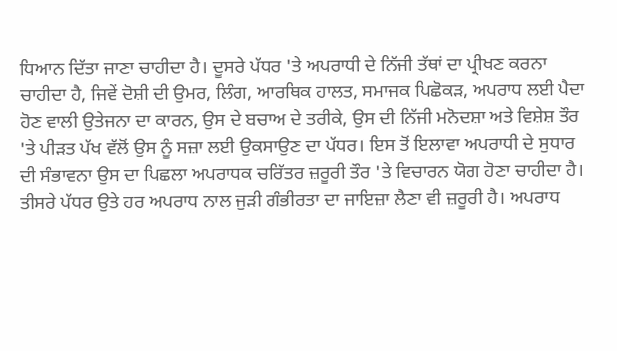ਧਿਆਨ ਦਿੱਤਾ ਜਾਣਾ ਚਾਹੀਦਾ ਹੈ। ਦੂਸਰੇ ਪੱਧਰ 'ਤੇ ਅਪਰਾਧੀ ਦੇ ਨਿੱਜੀ ਤੱਥਾਂ ਦਾ ਪ੍ਰੀਖਣ ਕਰਨਾ ਚਾਹੀਦਾ ਹੈ, ਜਿਵੇਂ ਦੋਸ਼ੀ ਦੀ ਉਮਰ, ਲਿੰਗ, ਆਰਥਿਕ ਹਾਲਤ, ਸਮਾਜਕ ਪਿਛੋਕੜ, ਅਪਰਾਧ ਲਈ ਪੈਦਾ ਹੋਣ ਵਾਲੀ ਉਤੇਜਨਾ ਦਾ ਕਾਰਨ, ਉਸ ਦੇ ਬਚਾਅ ਦੇ ਤਰੀਕੇ, ਉਸ ਦੀ ਨਿੱਜੀ ਮਨੋਦਸ਼ਾ ਅਤੇ ਵਿਸ਼ੇਸ਼ ਤੌਰ 'ਤੇ ਪੀੜਤ ਪੱਖ ਵੱਲੋਂ ਉਸ ਨੂੰ ਸਜ਼ਾ ਲਈ ਉਕਸਾਉਣ ਦਾ ਪੱਧਰ। ਇਸ ਤੋਂ ਇਲਾਵਾ ਅਪਰਾਧੀ ਦੇ ਸੁਧਾਰ ਦੀ ਸੰਭਾਵਨਾ ਉਸ ਦਾ ਪਿਛਲਾ ਅਪਰਾਧਕ ਚਰਿੱਤਰ ਜ਼ਰੂਰੀ ਤੌਰ 'ਤੇ ਵਿਚਾਰਨ ਯੋਗ ਹੋਣਾ ਚਾਹੀਦਾ ਹੈ। ਤੀਸਰੇ ਪੱਧਰ ਉਤੇ ਹਰ ਅਪਰਾਧ ਨਾਲ ਜੁੜੀ ਗੰਭੀਰਤਾ ਦਾ ਜਾਇਜ਼ਾ ਲੈਣਾ ਵੀ ਜ਼ਰੂਰੀ ਹੈ। ਅਪਰਾਧ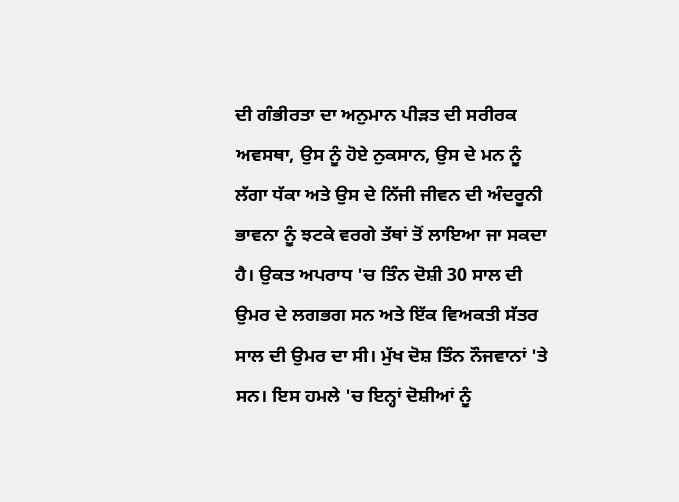ਦੀ ਗੰਭੀਰਤਾ ਦਾ ਅਨੁਮਾਨ ਪੀੜਤ ਦੀ ਸਰੀਰਕ ਅਵਸਥਾ, ਉਸ ਨੂੰ ਹੋਏ ਨੁਕਸਾਨ, ਉਸ ਦੇ ਮਨ ਨੂੰ ਲੱਗਾ ਧੱਕਾ ਅਤੇ ਉਸ ਦੇ ਨਿੱਜੀ ਜੀਵਨ ਦੀ ਅੰਦਰੂਨੀ ਭਾਵਨਾ ਨੂੰ ਝਟਕੇ ਵਰਗੇ ਤੱਥਾਂ ਤੋਂ ਲਾਇਆ ਜਾ ਸਕਦਾ ਹੈ। ਉਕਤ ਅਪਰਾਧ 'ਚ ਤਿੰਨ ਦੋਸ਼ੀ 30 ਸਾਲ ਦੀ ਉਮਰ ਦੇ ਲਗਭਗ ਸਨ ਅਤੇ ਇੱਕ ਵਿਅਕਤੀ ਸੱਤਰ ਸਾਲ ਦੀ ਉਮਰ ਦਾ ਸੀ। ਮੁੱਖ ਦੋਸ਼ ਤਿੰਨ ਨੌਜਵਾਨਾਂ 'ਤੇ ਸਨ। ਇਸ ਹਮਲੇ 'ਚ ਇਨ੍ਹਾਂ ਦੋਸ਼ੀਆਂ ਨੂੰ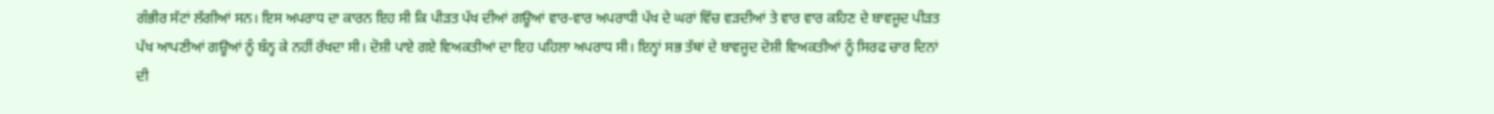ਗੰਭੀਰ ਸੱਟਾਂ ਲੱਗੀਆਂ ਸਨ। ਇਸ ਅਪਰਾਧ ਦਾ ਕਾਰਨ ਇਹ ਸੀ ਕਿ ਪੀੜਤ ਪੱਖ ਦੀਆਂ ਗਊਆਂ ਵਾਰ-ਵਾਰ ਅਪਰਾਧੀ ਪੱਖ ਦੇ ਘਰਾਂ ਵਿੱਚ ਵੜਦੀਆਂ ਤੇ ਵਾਰ ਵਾਰ ਕਹਿਣ ਦੇ ਬਾਵਜੂਦ ਪੀੜਤ ਪੱਖ ਆਪਣੀਆਂ ਗਊਆਂ ਨੂੰ ਬੰਨ੍ਹ ਕੇ ਨਹੀਂ ਰੱਖਦਾ ਸੀ। ਦੋਸ਼ੀ ਪਾਏ ਗਏ ਵਿਅਕਤੀਆਂ ਦਾ ਇਹ ਪਹਿਲਾ ਅਪਰਾਧ ਸੀ। ਇਨ੍ਹਾਂ ਸਭ ਤੱਥਾਂ ਦੇ ਬਾਵਜੂਦ ਦੋਸ਼ੀ ਵਿਅਕਤੀਆਂ ਨੂੰ ਸਿਰਫ ਚਾਰ ਦਿਨਾਂ ਦੀ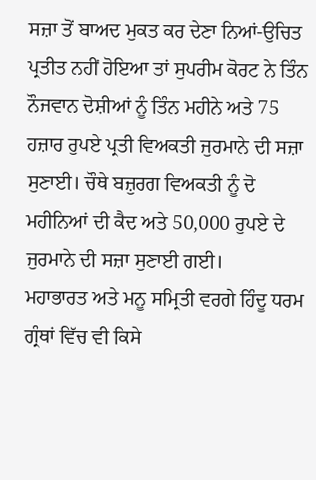ਸਜ਼ਾ ਤੋਂ ਬਾਅਦ ਮੁਕਤ ਕਰ ਦੇਣਾ ਨਿਆਂ-ਉਚਿਤ ਪ੍ਰਤੀਤ ਨਹੀਂ ਹੋਇਆ ਤਾਂ ਸੁਪਰੀਮ ਕੋਰਟ ਨੇ ਤਿੰਨ ਨੌਜਵਾਨ ਦੋਸ਼ੀਆਂ ਨੂੰ ਤਿੰਨ ਮਹੀਨੇ ਅਤੇ 75 ਹਜ਼ਾਰ ਰੁਪਏ ਪ੍ਰਤੀ ਵਿਅਕਤੀ ਜੁਰਮਾਨੇ ਦੀ ਸਜ਼ਾ ਸੁਣਾਈ। ਚੌਥੇ ਬਜ਼ੁਰਗ ਵਿਅਕਤੀ ਨੂੰ ਦੋ ਮਹੀਨਿਆਂ ਦੀ ਕੈਦ ਅਤੇ 50,000 ਰੁਪਏ ਦੇ ਜੁਰਮਾਨੇ ਦੀ ਸਜ਼ਾ ਸੁਣਾਈ ਗਈ।
ਮਹਾਭਾਰਤ ਅਤੇ ਮਨੂ ਸਮ੍ਰਿਤੀ ਵਰਗੇ ਹਿੰਦੂ ਧਰਮ ਗ੍ਰੰਥਾਂ ਵਿੱਚ ਵੀ ਕਿਸੇ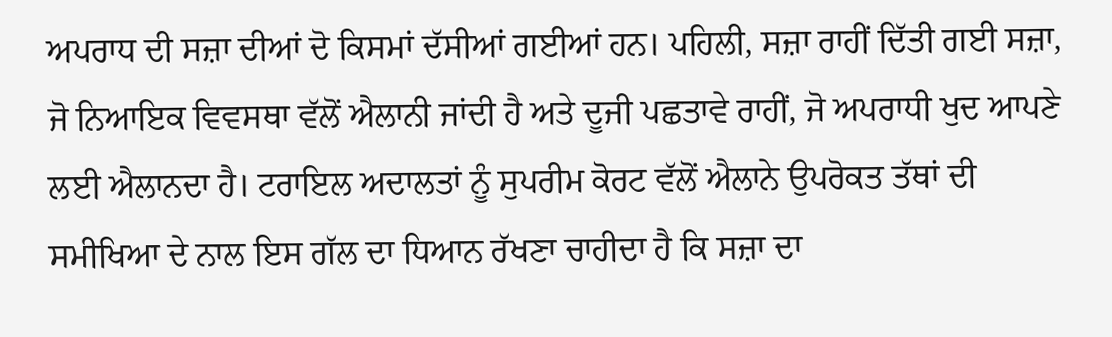ਅਪਰਾਧ ਦੀ ਸਜ਼ਾ ਦੀਆਂ ਦੋ ਕਿਸਮਾਂ ਦੱਸੀਆਂ ਗਈਆਂ ਹਨ। ਪਹਿਲੀ, ਸਜ਼ਾ ਰਾਹੀਂ ਦਿੱਤੀ ਗਈ ਸਜ਼ਾ, ਜੋ ਨਿਆਇਕ ਵਿਵਸਥਾ ਵੱਲੋਂ ਐਲਾਨੀ ਜਾਂਦੀ ਹੈ ਅਤੇ ਦੂਜੀ ਪਛਤਾਵੇ ਰਾਹੀਂ, ਜੋ ਅਪਰਾਧੀ ਖੁਦ ਆਪਣੇ ਲਈ ਐਲਾਨਦਾ ਹੈ। ਟਰਾਇਲ ਅਦਾਲਤਾਂ ਨੂੰ ਸੁਪਰੀਮ ਕੋਰਟ ਵੱਲੋਂ ਐਲਾਨੇ ਉਪਰੋਕਤ ਤੱਥਾਂ ਦੀ ਸਮੀਖਿਆ ਦੇ ਨਾਲ ਇਸ ਗੱਲ ਦਾ ਧਿਆਨ ਰੱਖਣਾ ਚਾਹੀਦਾ ਹੈ ਕਿ ਸਜ਼ਾ ਦਾ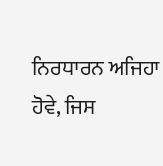ਨਿਰਧਾਰਨ ਅਜਿਹਾ ਹੋਵੇ, ਜਿਸ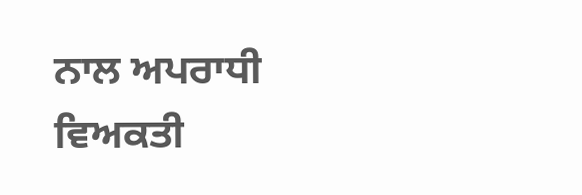ਨਾਲ ਅਪਰਾਧੀ ਵਿਅਕਤੀ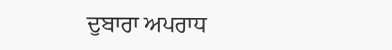ਦੁਬਾਰਾ ਅਪਰਾਧ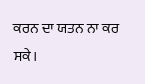ਕਰਨ ਦਾ ਯਤਨ ਨਾ ਕਰ ਸਕੇ।